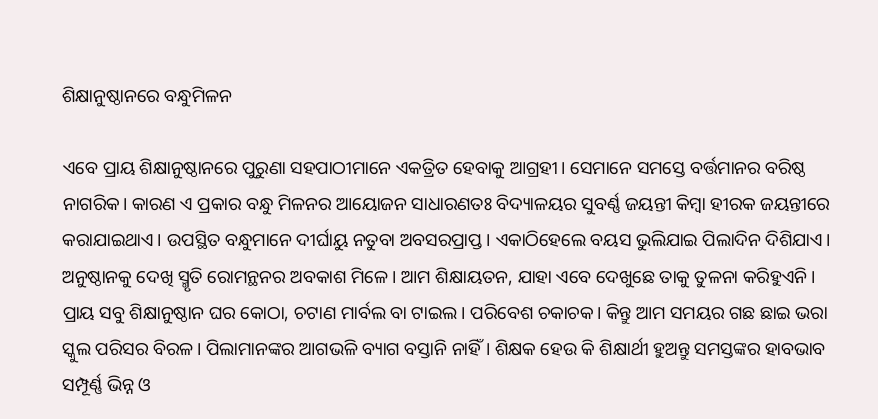ଶିକ୍ଷାନୁଷ୍ଠାନରେ ବନ୍ଧୁମିଳନ

ଏବେ ପ୍ରାୟ ଶିକ୍ଷାନୁଷ୍ଠାନରେ ପୁରୁଣା ସହପାଠୀମାନେ ଏକତ୍ରିତ ହେବାକୁ ଆଗ୍ରହୀ। ସେମାନେ ସମସ୍ତେ ବର୍ତ୍ତମାନର ବରିଷ୍ଠ ନାଗରିକ। କାରଣ ଏ ପ୍ରକାର ବନ୍ଧୁ ମିଳନର ଆୟୋଜନ ସାଧାରଣତଃ ବିଦ୍ୟାଳୟର ସୁବର୍ଣ୍ଣ ଜୟନ୍ତୀ କିମ୍ବା ହୀରକ ଜୟନ୍ତୀରେ କରାଯାଇଥାଏ। ଉପସ୍ଥିତ ବନ୍ଧୁମାନେ ଦୀର୍ଘାୟୁ ନତୁବା ଅବସରପ୍ରାପ୍ତ। ଏକାଠିହେଲେ ବୟସ ଭୁଲିଯାଇ ପିଲାଦିନ ଦିଶିଯାଏ। ଅନୁଷ୍ଠାନକୁ ଦେଖି ସ୍ମୃତି ରୋମନ୍ଥନର ଅବକାଶ ମିଳେ। ଆମ ଶିକ୍ଷାୟତନ, ଯାହା ଏବେ ଦେଖୁଛେ ତାକୁ ତୁଳନା କରିହୁଏନି। ପ୍ରାୟ ସବୁ ଶିକ୍ଷାନୁଷ୍ଠାନ ଘର କୋଠା, ଚଟାଣ ମାର୍ବଲ ବା ଟାଇଲ। ପରିବେଶ ଚକାଚକ। କିନ୍ତୁ ଆମ ସମୟର ଗଛ ଛାଇ ଭରା ସ୍କୁଲ ପରିସର ବିରଳ। ପିଲାମାନଙ୍କର ଆଗଭଳି ବ୍ୟାଗ ବସ୍ତାନି ନାହିଁ। ଶିକ୍ଷକ ହେଉ କି ଶିକ୍ଷାର୍ଥୀ ହୁଅନ୍ତୁ ସମସ୍ତଙ୍କର ହାବଭାବ ସମ୍ପୂର୍ଣ୍ଣ ଭିନ୍ନ ଓ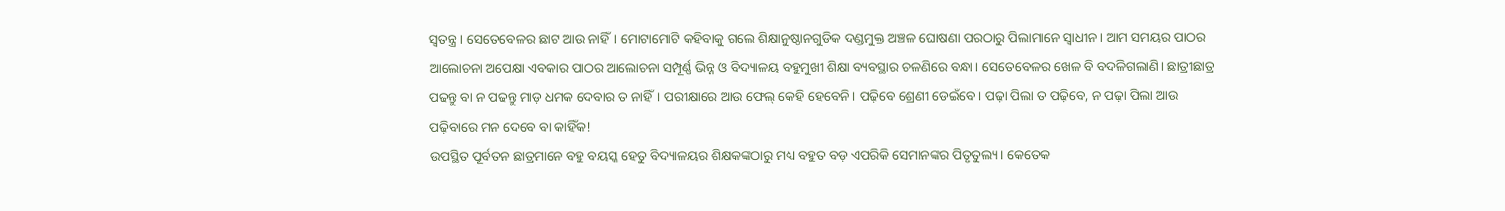ସ୍ବତନ୍ତ୍ର। ସେତେବେଳର ଛାଟ ଆଉ ନାହିଁ। ମୋଟାମୋଟି କହିବାକୁ ଗଲେ ଶିକ୍ଷାନୁଷ୍ଠାନଗୁଡିକ ଦଣ୍ଡମୁକ୍ତ ଅଞ୍ଚଳ ଘୋଷଣା ପରଠାରୁ ପିଲାମାନେ ସ୍ବାଧୀନ। ଆମ ସମୟର ପାଠର ଆଲୋଚନା ଅପେକ୍ଷା ଏବକାର ପାଠର ଆଲୋଚନା ସମ୍ପୂର୍ଣ୍ଣ ଭିନ୍ନ ଓ ବିଦ୍ୟାଳୟ ବହୁମୁଖୀ ଶିକ୍ଷା ବ୍ୟବସ୍ଥାର ଚଳଣିରେ ବନ୍ଧା। ସେତେବେଳର ଖେଳ ବି ବଦଳିଗଲାଣି। ଛାତ୍ରୀଛାତ୍ର ପଢନ୍ତୁ ବା ନ ପଢନ୍ତୁ ମାଡ଼ ଧମକ ଦେବାର ତ ନାହିଁ। ପରୀକ୍ଷାରେ ଆଉ ଫେଲ୍‌ କେହି ହେବେନି। ପଢ଼ିବେ ଶ୍ରେଣୀ ଡେଇଁବେ। ପଢ଼ା ପିଲା ତ ପଢ଼ିବେ, ନ ପଢ଼ା ପିଲା ଆଉ ପଢ଼ିବାରେ ମନ ଦେବେ ବା କାହିଁକ!
ଉପସ୍ଥିତ ପୂର୍ବତନ ଛାତ୍ରମାନେ ବହୁ ବୟସ୍କ ହେତୁ ବିଦ୍ୟାଳୟର ଶିକ୍ଷକଙ୍କଠାରୁ ମଧ୍ୟ ବହୁତ ବଡ଼ ଏପରିକି ସେମାନଙ୍କର ପିତୃତୁଲ୍ୟ। କେତେକ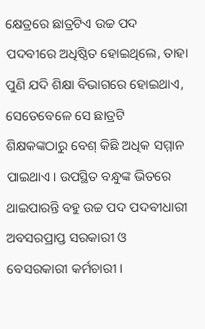କ୍ଷେତ୍ରରେ ଛାତ୍ରଟିଏ ଉଚ୍ଚ ପଦ ପଦବୀରେ ଅଧିଷ୍ଠିତ ହୋଇଥିଲେ, ତାହା ପୁଣି ଯଦି ଶିକ୍ଷା ବିଭାଗରେ ହୋଇଥାଏ, ସେତେବେଳେ ସେ ଛାତ୍ରଟି ଶିକ୍ଷକଙ୍କଠାରୁ ବେଶ୍‌ କିଛି ଅଧିକ ସମ୍ମାନ ପାଇଥାଏ। ଉପସ୍ଥିତ ବନ୍ଧୁଙ୍କ ଭିତରେ ଥାଇପାରନ୍ତି ବହୁ ଉଚ୍ଚ ପଦ ପଦବୀଧାରୀ ଅବସରପ୍ରାପ୍ତ ସରକାରୀ ଓ ବେସରକାରୀ କର୍ମଚାରୀ।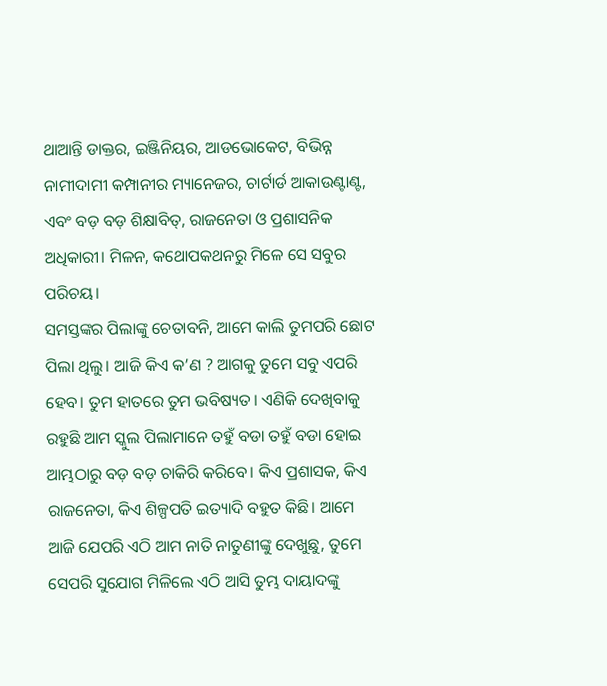ଥାଆନ୍ତି ଡାକ୍ତର, ଇଞ୍ଜିନିୟର, ଆଡଭୋକେଟ, ବିଭିନ୍ନ ନାମୀଦାମୀ କମ୍ପାନୀର ମ୍ୟାନେଜର, ଚାର୍ଟାର୍ଡ ଆକାଉଣ୍ଟାଣ୍ଟ, ଏବଂ ବଡ଼ ବଡ଼ ଶିକ୍ଷାବିତ୍‌, ରାଜନେତା ଓ ପ୍ରଶାସନିକ ଅଧିକାରୀ। ମିଳନ, କଥୋପକଥନରୁ ମିଳେ ସେ ସବୁର ପରିଚୟ।
ସମସ୍ତଙ୍କର ପିଲାଙ୍କୁ ଚେତାବନି, ଆମେ କାଲି ତୁମପରି ଛୋଟ ପିଲା ଥିଲୁ। ଆଜି କିଏ କ’ଣ ? ଆଗକୁ ତୁମେ ସବୁ ଏପରି ହେବ। ତୁମ ହାତରେ ତୁମ ଭବିଷ୍ୟତ। ଏଣିକି ଦେଖିବାକୁ ରହୁଛି ଆମ ସ୍କୁଲ ପିଲାମାନେ ତହୁଁ ବଡା ତହୁଁ ବଡା ହୋଇ ଆମ୍ଭଠାରୁ ବଡ଼ ବଡ଼ ଚାକିରି କରିବେ। କିଏ ପ୍ରଶାସକ, କିଏ ରାଜନେତା, କିଏ ଶିଳ୍ପପତି ଇତ୍ୟାଦି ବହୁତ କିଛି। ଆମେ ଆଜି ଯେପରି ଏଠି ଆମ ନାତି ନାତୁଣୀଙ୍କୁ ଦେଖୁଛୁ, ତୁମେ ସେପରି ସୁଯୋଗ ମିଳିଲେ ଏଠି ଆସି ତୁମ୍ଭ ଦାୟାଦଙ୍କୁ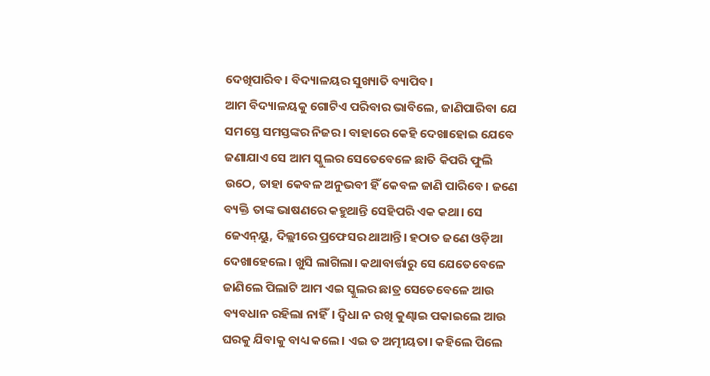ଦେଖିପାରିବ। ବିଦ୍ୟାଳୟର ସୁଖ୍ୟାତି ବ୍ୟାପିବ।
ଆମ ବିଦ୍ୟାଳୟକୁ ଗୋଟିଏ ପରିବାର ଭାବିଲେ, ଜାଣିପାରିବା ଯେ ସମସ୍ତେ ସମସ୍ତଙ୍କର ନିଜର। ବାହାରେ କେହି ଦେଖାହୋଇ ଯେବେ ଜଣାଯାଏ ସେ ଆମ ସ୍କୁଲର ସେତେବେଳେ ଛାତି କିପରି ଫୁଲି ଉଠେ, ତାହା କେବଳ ଅନୁଭବୀ ହିଁ କେବଳ ଜାଣି ପାରିବେ। ଜଣେ ବ୍ୟକ୍ତି ତାଙ୍କ ଭାଷଣରେ କହୁଥାନ୍ତି ସେହିପରି ଏକ କଥା। ସେ ଜେଏନ୍‌ୟୁ, ଦିଲ୍ଲୀରେ ପ୍ରଫେସର ଥାଆନ୍ତି। ହଠାତ ଜଣେ ଓଡ଼ିଆ ଦେଖାହେଲେ। ଖୁସି ଲାଗିଲା। କଥାବାର୍ତ୍ତାରୁ ସେ ଯେତେବେଳେ ଜାଣିଲେ ପିଲାଟି ଆମ ଏଇ ସ୍କୁଲର ଛାତ୍ର ସେତେବେଳେ ଆଉ ବ୍ୟବଧାନ ରହିଲା ନାହିଁ। ଦ୍ୱିଧା ନ ରଖି କୁଣ୍ଢାଇ ପକାଇଲେ ଆଉ ଘରକୁ ଯିବାକୁ ବାଧ୍ୟ କଲେ। ଏଇ ତ ଅତ୍ମୀୟତା। କହିଲେ ପିଲେ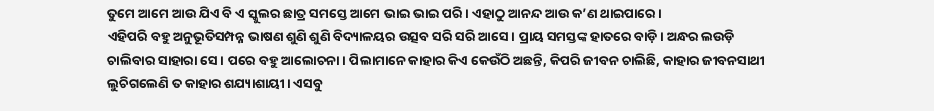ତୁମେ ଆମେ ଆଉ ଯିଏ ବି ଏ ସ୍କୁଲର ଛାତ୍ର ସମସ୍ତେ ଆମେ ଭାଇ ଭାଇ ପରି। ଏହାଠୁ ଆନନ୍ଦ ଆଉ କ’ଣ ଥାଇପାରେ।
ଏହିପରି ବହୁ ଅନୁଭୂତିସମ୍ପନ୍ନ ଭାଷଣ ଶୁଣି ଶୁଣି ବିଦ୍ୟାଳୟର ଉତ୍ସବ ସରି ସରି ଆସେ। ପ୍ରାୟ ସମସ୍ତଙ୍କ ହାତରେ ବାଡ଼ି। ଅନ୍ଧର ଲଉଡ଼ି ଚାଲିବାର ସାହାରା ସେ। ପରେ ବହୁ ଆଲୋଚନା। ପିଲାମାନେ କାହାର କିଏ କେଉଁଠି ଅଛନ୍ତି, କିପରି ଜୀବନ ଚାଲିଛି, କାହାର ଜୀବନସାଥୀ ଲୁଚିଗଲେଣି ତ କାହାର ଶଯ୍ୟାଶାୟୀ। ଏସବୁ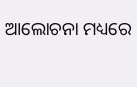ଆଲୋଚନା ମଧ୍ୟରେ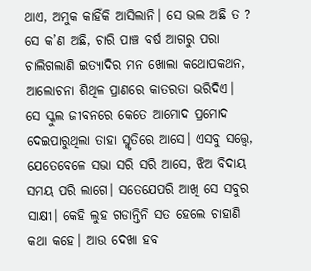ଥାଏ, ଅମୁକ କାହିଁକି ଆସିଲାନି। ସେ ଭଲ ଅଛି ତ ? ସେ କ’ଣ ଅଛି, ଚାରି ପାଞ୍ଚ ବର୍ଷ ଆଗରୁ ପରା ଚାଲିଗଲାଣି ଇତ୍ୟାଦିର ମନ ଖୋଲା କଥୋପକଥନ, ଆଲୋଚନା ଶିଥିଳ ପ୍ରାଣରେ କାତରତା ଭରିଦିଏ। ସେ ସ୍କୁଲ ଜୀବନରେ କେତେ ଆମୋଦ ପ୍ରମୋଦ ଦେଇପାରୁଥିଲା ତାହା ସ୍ମୃତିରେ ଆସେ। ଏସବୁ ସତ୍ତ୍ୱେ, ଯେତେବେଳେ ସଭା ସରି ସରି ଆସେ, ଝିଅ ବିଦାୟ ସମୟ ପରି ଲାଗେ। ସତେଯେପରି ଆଖି ସେ ସବୁର ସାକ୍ଷୀ। କେହି ଲୁହ ଗଡାନ୍ତିନି ସତ ହେଲେ ଚାହାଣି କଥା କହେ। ଆଉ ଦେଖା ହବ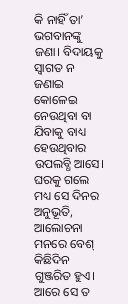କି ନାହିଁ ତା’ ଭଗବାନଙ୍କୁ ଜଣା। ବିଦାୟକୁ ସ୍ବାଗତ ନ ଜଣାଇ କୋଳେଇ ନେଉଥିବା ବା ଯିବାକୁ ବାଧ୍ୟ ହେଉଥିବାର ଉପଲବ୍ଧି ଆସେ। ଘରକୁ ଗଲେ ମଧ୍ୟ ସେ ଦିନର ଅନୁଭୂତି, ଆଲୋଚନା ମନରେ ବେଶ୍‌ କିଛିଦିନ ଗୁଞ୍ଜରିତ ହୁଏ। ଆରେ ସେ ତ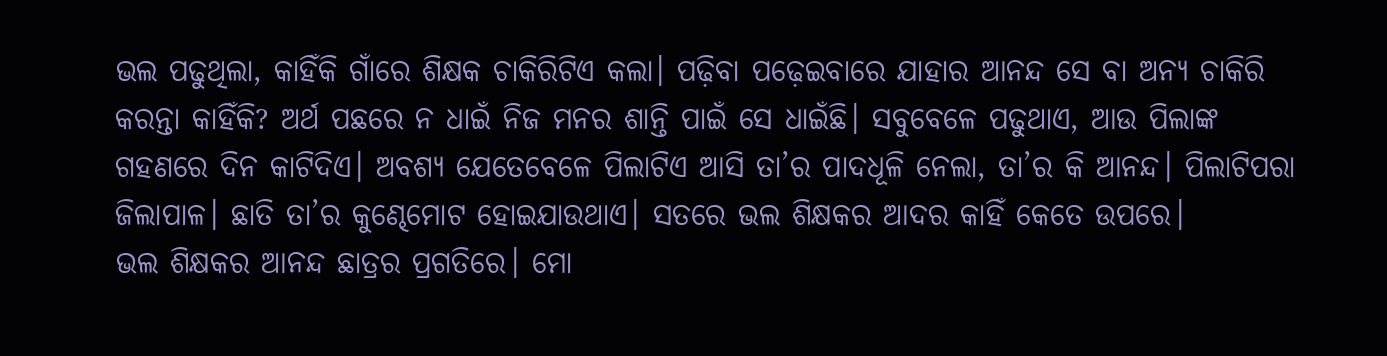ଭଲ ପଢୁଥିଲା, କାହିଁକି ଗାଁରେ ଶିକ୍ଷକ ଚାକିରିଟିଏ କଲା। ପଢ଼ିବା ପଢ଼େଇବାରେ ଯାହାର ଆନନ୍ଦ ସେ ବା ଅନ୍ୟ ଚାକିରି କରନ୍ତା କାହିଁକି? ଅର୍ଥ ପଛରେ ନ ଧାଇଁ ନିଜ ମନର ଶାନ୍ତି ପାଇଁ ସେ ଧାଇଁଛି। ସବୁବେଳେ ପଢୁଥାଏ, ଆଉ ପିଲାଙ୍କ ଗହଣରେ ଦିନ କାଟିଦିଏ। ଅବଶ୍ୟ ଯେତେବେଳେ ପିଲାଟିଏ ଆସି ତା’ର ପାଦଧୂଳି ନେଲା, ତା’ର କି ଆନନ୍ଦ। ପିଲାଟିପରା ଜିଲାପାଳ। ଛାତି ତା’ର କୁଣ୍ଢେମୋଟ ହୋଇଯାଉଥାଏ। ସତରେ ଭଲ ଶିକ୍ଷକର ଆଦର କାହିଁ କେତେ ଉପରେ।
ଭଲ ଶିକ୍ଷକର ଆନନ୍ଦ ଛାତ୍ରର ପ୍ରଗତିରେ। ମୋ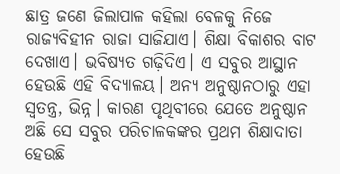ଛାତ୍ର ଜଣେ ଜିଲାପାଳ କହିଲା ବେଳକୁ ନିଜେ ରାଜ୍ୟବିହୀନ ରାଜା ସାଜିଯାଏ। ଶିକ୍ଷା ବିକାଶର ବାଟ ଦେଖାଏ। ଭବିଷ୍ୟତ ଗଢ଼ିଦିଏ। ଏ ସବୁର ଆସ୍ଥାନ ହେଉଛି ଏହି ବିଦ୍ୟାଳୟ। ଅନ୍ୟ ଅନୁଷ୍ଠାନଠାରୁ ଏହା ସ୍ବତନ୍ତ୍ର, ଭିନ୍ନ। କାରଣ ପୃଥିବୀରେ ଯେତେ ଅନୁଷ୍ଠାନ ଅଛି ସେ ସବୁର ପରିଚାଳକଙ୍କର ପ୍ରଥମ ଶିକ୍ଷାଦାତା ହେଉଛି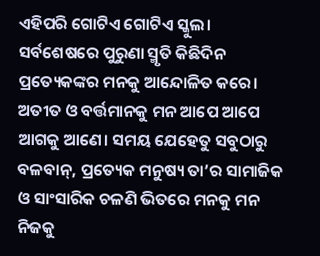ଏହିପରି ଗୋଟିଏ ଗୋଟିଏ ସ୍କୁଲ। ସର୍ବଶେଷରେ ପୁରୁଣା ସ୍ମୃତି କିଛିଦିନ ପ୍ରତ୍ୟେକଙ୍କର ମନକୁ ଆନ୍ଦୋଳିତ କରେ। ଅତୀତ ଓ ବର୍ତ୍ତମାନକୁ ମନ ଆପେ ଆପେ ଆଗକୁ ଆଣେ। ସମୟ ଯେହେତୁ ସବୁଠାରୁ ବଳବାନ୍‌, ପ୍ରତ୍ୟେକ ମନୁଷ୍ୟ ତା’ର ସାମାଜିକ ଓ ସାଂସାରିକ ଚଳଣି ଭିତରେ ମନକୁ ମନ ନିଜକୁ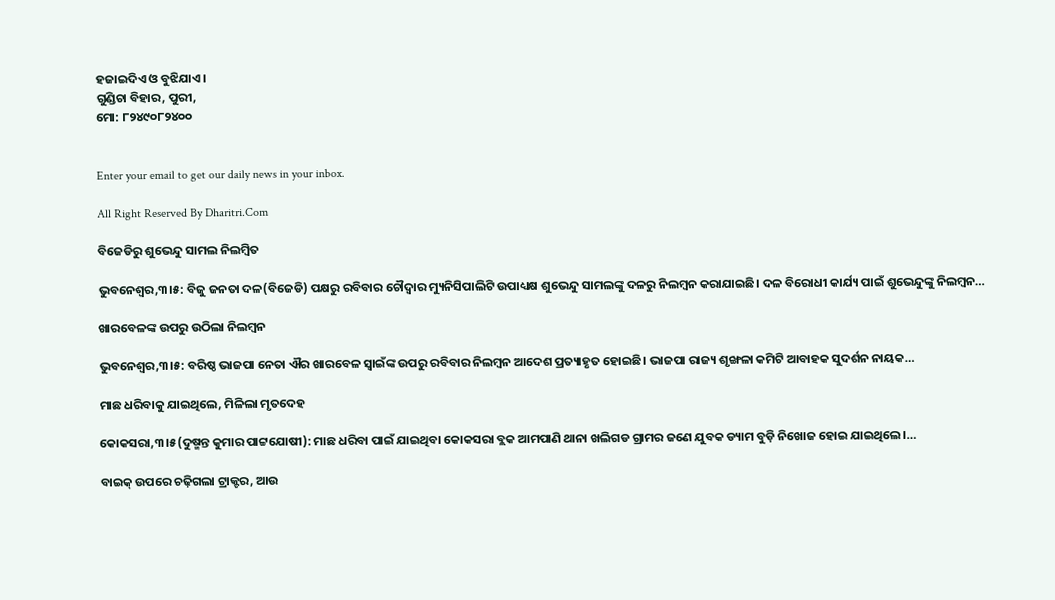ହଜାଇଦିଏ ଓ ବୁଝିଯାଏ।
ଗୁଣ୍ଡିଚା ବିହାର, ପୁରୀ,
ମୋ: ୮୨୪୯୦୮୨୪୦୦


Enter your email to get our daily news in your inbox.

All Right Reserved By Dharitri.Com

ବିଜେଡିରୁ ଶୁଭେନ୍ଦୁ ସାମଲ ନିଲମ୍ୱିତ

ଭୁବନେଶ୍ୱର,୩।୫: ବିଜୁ ଜନତା ଦଳ(ବିଜେଡି) ପକ୍ଷରୁ ରବିବାର ଚୌଦ୍ୱାର ମ୍ୟୁନିସିପାଲିଟି ଉପାଧ୍ୟକ୍ଷ ଶୁଭେନ୍ଦୁ ସାମଲଙ୍କୁ ଦଳରୁ ନିଲମ୍ୱନ କରାଯାଇଛି। ଦଳ ବିରୋଧୀ କାର୍ଯ୍ୟ ପାଇଁ ଶୁଭେନ୍ଦୁଙ୍କୁ ନିଲମ୍ୱନ…

ଖାରବେଳଙ୍କ ଉପରୁ ଉଠିଲା ନିଲମ୍ୱନ

ଭୁବନେଶ୍ୱର,୩।୫: ବରିଷ୍ଠ ଭାଜପା ନେତା ଐର ଖାରବେଳ ସ୍ୱାଇଁଙ୍କ ଉପରୁ ରବିବାର ନିଲମ୍ୱନ ଆଦେଶ ପ୍ରତ୍ୟାହୃତ ହୋଇଛି। ଭାଜପା ରାଜ୍ୟ ଶୃଙ୍ଖଳା କମିଟି ଆବାହକ ସୁଦର୍ଶନ ନାୟକ…

ମାଛ ଧରିବାକୁ ଯାଇଥିଲେ, ମିଳିଲା ମୃତଦେହ

କୋକସରା,୩।୫(ଦୁଷ୍ମନ୍ତ କୁମାର ପାଟ୍ଟଯୋଷୀ): ମାଛ ଧରିବା ପାଇଁ ଯାଇଥିବା କୋକସରା ବ୍ଲକ ଆମପାଣି ଥାନା ଖଲିଗଡ ଗ୍ରାମର ଜଣେ ଯୁବକ ଡ୍ୟାମ ବୁଡ଼ି ନିଖୋଜ ହୋଇ ଯାଇଥିଲେ।…

ବାଇକ୍‌ ଉପରେ ଚଢ଼ିଗଲା ଟ୍ରାକ୍ଟର, ଆଉ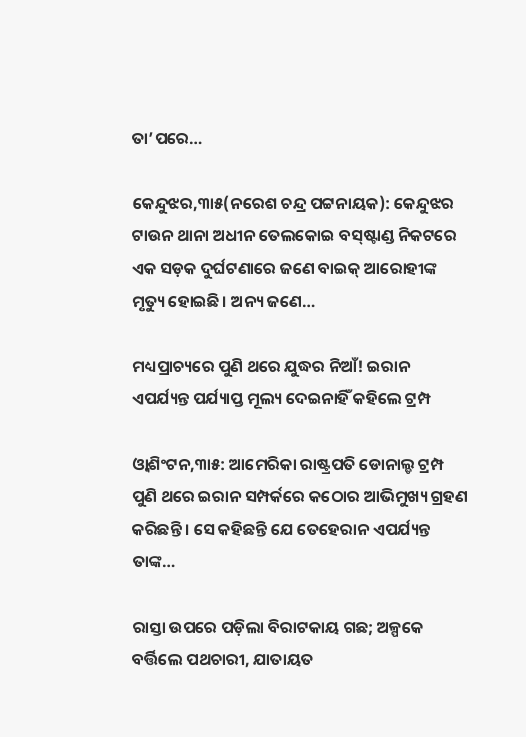ତା’ପରେ…

କେନ୍ଦୁଝର,୩ା୫(ନରେଶ ଚନ୍ଦ୍ର ପଟ୍ଟନାୟକ): କେନ୍ଦୁଝର ଟାଉନ ଥାନା ଅଧୀନ ତେଲକୋଇ ବସ୍‌ଷ୍ଟାଣ୍ଡ ନିକଟରେ ଏକ ସଡ଼କ ଦୁର୍ଘଟଣାରେ ଜଣେ ବାଇକ୍‌ ଆରୋହୀଙ୍କ ମୃତ୍ୟୁ ହୋଇଛି। ଅନ୍ୟ ଜଣେ…

ମଧ୍ୟପ୍ରାଚ୍ୟରେ ପୁଣି ଥରେ ଯୁଦ୍ଧର ନିଆଁ! ଇରାନ ଏପର୍ଯ୍ୟନ୍ତ ପର୍ଯ୍ୟାପ୍ତ ମୂଲ୍ୟ ଦେଇନାହିଁ କହିଲେ ଟ୍ରମ୍ପ

ଓ୍ବାଶିଂଟନ,୩ା୫: ଆମେରିକା ରାଷ୍ଟ୍ରପତି ଡୋନାଲ୍ଡ ଟ୍ରମ୍ପ ପୁଣି ଥରେ ଇରାନ ସମ୍ପର୍କରେ କଠୋର ଆଭିମୁଖ୍ୟ ଗ୍ରହଣ କରିଛନ୍ତି । ସେ କହିଛନ୍ତି ଯେ ତେହେରାନ ଏପର୍ଯ୍ୟନ୍ତ ତାଙ୍କ…

ରାସ୍ତା ଉପରେ ପଡ଼ିଲା ବିରାଟକାୟ ଗଛ; ଅଳ୍ପକେ ବର୍ତ୍ତିଲେ ପଥଚାରୀ, ଯାତାୟତ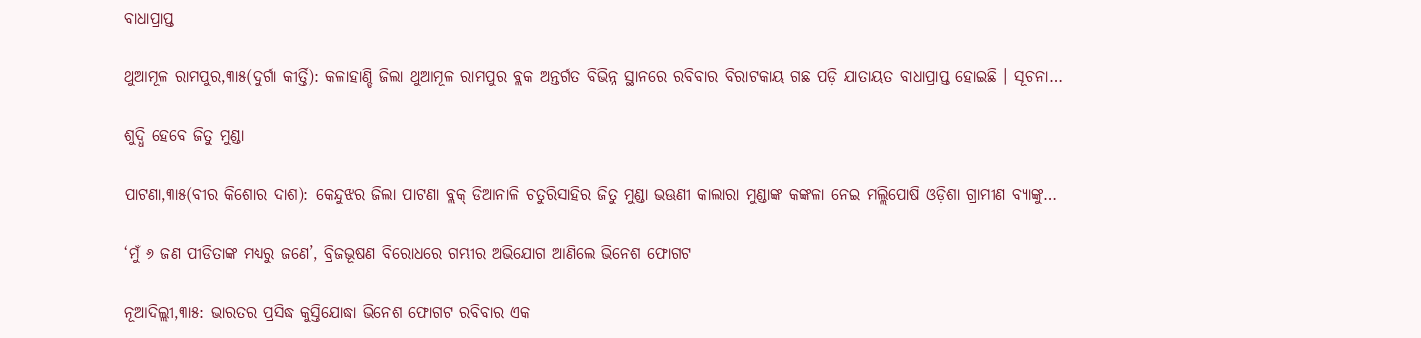ବାଧାପ୍ରାପ୍ତ

ଥୁଆମୂଳ ରାମପୁର,୩ା୫(ଦୁର୍ଗା କୀର୍ତ୍ତି): କଳାହାଣ୍ଡି ଜିଲା ଥୁଆମୂଳ ରାମପୁର ବ୍ଲକ ଅନ୍ତର୍ଗତ ବିଭିନ୍ନ ସ୍ଥାନରେ ରବିବାର ବିରାଟକାୟ ଗଛ ପଡ଼ି ଯାତାୟତ ବାଧାପ୍ରାପ୍ତ ହୋଇଛି । ସୂଚନା…

ଶୁଦ୍ଧି ହେବେ ଜିତୁ ମୁଣ୍ଡା

ପାଟଣା,୩ା୫(ବୀର କିଶୋର ଦାଶ): କେନ୍ଦୁଝର ଜିଲା ପାଟଣା ବ୍ଲକ୍‌ ଡିଆନାଳି ଚତୁରିସାହିର ଜିତୁ ମୁଣ୍ଡା ଭଊଣୀ କାଲାରା ମୁଣ୍ଡାଙ୍କ କଙ୍କଳା ନେଇ ମଲ୍ଲିପୋଷି ଓଡ଼ିଶା ଗ୍ରାମୀଣ ବ୍ୟାଙ୍କୁ…

‘ମୁଁ ୬ ଜଣ ପୀଡିତାଙ୍କ ମଧ୍ୟରୁ ଜଣେ’, ବ୍ରିଜଭୂଷଣ ବିରୋଧରେ ଗମ୍ଭୀର ଅଭିଯୋଗ ଆଣିଲେ ଭିନେଶ ଫୋଗଟ

ନୂଆଦିଲ୍ଲୀ,୩ା୫: ଭାରତର ପ୍ରସିଦ୍ଧ କୁସ୍ତିଯୋଦ୍ଧା ଭିନେଶ ଫୋଗଟ ରବିବାର ଏକ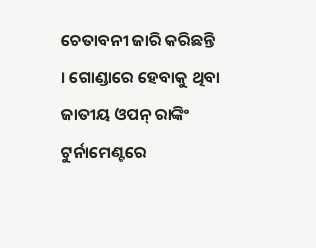ଚେତାବନୀ ଜାରି କରିଛନ୍ତି । ଗୋଣ୍ଡାରେ ହେବାକୁ ଥିବା ଜାତୀୟ ଓପନ୍ ରାଙ୍କିଂ ଟୁର୍ନାମେଣ୍ଟରେ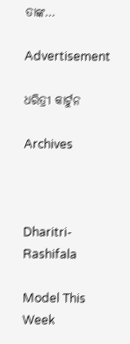ତାଙ୍କ…

Advertisement

ଧରିତ୍ରୀ କାର୍ଟୁନ

Archives



Dharitri-Rashifala

Model This Week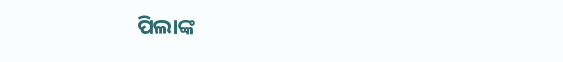ପିଲାଙ୍କ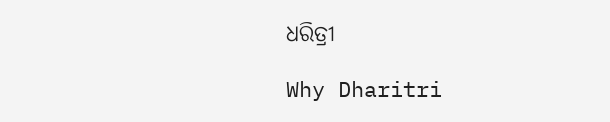ଧରିତ୍ରୀ

Why Dharitri